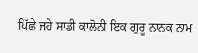ਪਿੱਛੇ ਜਹੇ ਸਾਡੀ ਕਾਲੋਨੀ ਇਕ ਗੁਰੂ ਨਾਨਕ ਨਾਮ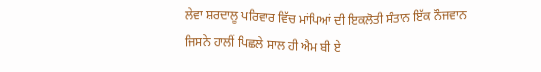ਲੇਵਾ ਸ਼ਰਦਾਲੂ ਪਰਿਵਾਰ ਵਿੱਚ ਮਾਂਪਿਆਂ ਦੀ ਇਕਲੋਤੀ ਸੰਤਾਨ ਇੱਕ ਨੌਜਵਾਨ ਜਿਸਨੇ ਹਾਲੀਂ ਪਿਛਲੇ ਸਾਲ ਹੀ ਐਮ ਬੀ ਏ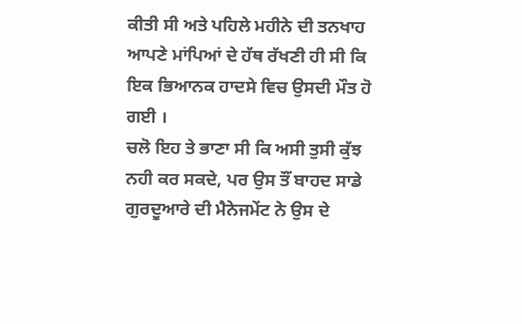ਕੀਤੀ ਸੀ ਅਤੇ ਪਹਿਲੇ ਮਹੀਨੇ ਦੀ ਤਨਖਾਹ ਆਪਣੇ ਮਾਂਪਿਆਂ ਦੇ ਹੱਥ ਰੱਖਣੀ ਹੀ ਸੀ ਕਿ ਇਕ ਭਿਆਨਕ ਹਾਦਸੇ ਵਿਚ ਉਸਦੀ ਮੌਤ ਹੋ ਗਈ ।
ਚਲੋ ਇਹ ਤੇ ਭਾਣਾ ਸੀ ਕਿ ਅਸੀ ਤੁਸੀ ਕੁੱਝ ਨਹੀ ਕਰ ਸਕਦੇ, ਪਰ ਉਸ ਤੌਂ ਬਾਹਦ ਸਾਡੇ ਗੁਰਦੂਆਰੇ ਦੀ ਮੈਨੇਜਮੇਂਟ ਨੇ ਉਸ ਦੇ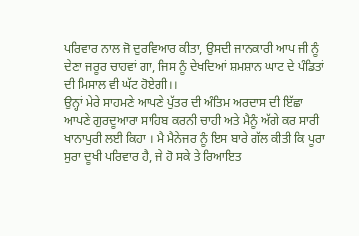ਪਰਿਵਾਰ ਨਾਲ ਜੋ ਦੁਰਵਿਆਰ ਕੀਤਾ, ਉਸਦੀ ਜਾਨਕਾਰੀ ਆਪ ਜੀ ਨੂੰ ਦੇਣਾ ਜਰੂਰ ਚਾਹਵਾਂ ਗਾ, ਜਿਸ ਨੂੰ ਦੇਖਦਿਆਂ ਸ਼ਮਸ਼ਾਨ ਘਾਟ ਦੇ ਪੰਡਿਤਾਂ ਦੀ ਮਿਸਾਲ ਵੀ ਘੱਟ ਹੋਏਗੀ।।
ਉਨ੍ਹਾਂ ਮੇਰੇ ਸਾਹਮਣੇ ਆਪਣੇ ਪੁੱਤਰ ਦੀ ਅੰਤਿਮ ਅਰਦਾਸ ਦੀ ਇੱਛਾ ਆਪਣੇ ਗੁਰਦੂਆਰਾ ਸਾਹਿਬ ਕਰਨੀ ਚਾਹੀ ਅਤੇ ਮੈਨੂੰ ਅੱਗੇ ਕਰ ਸਾਰੀ ਖਾਨਾਪੁਰੀ ਲਈ ਕਿਹਾ । ਮੈ ਮੈਨੇਜਰ ਨੂੰ ਇਸ ਬਾਰੇ ਗੱਲ ਕੀਤੀ ਕਿ ਪੂਰਾ ਸੁਰਾ ਦੂਖੀ ਪਰਿਵਾਰ ਹੈ, ਜੇ ਹੋ ਸਕੇ ਤੇ ਰਿਆਇਤ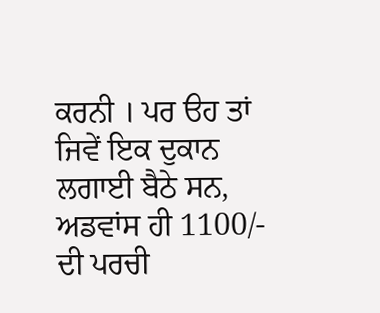ਕਰਨੀ । ਪਰ ੳਹ ਤਾਂ ਜਿਵੇਂ ਇਕ ਦੁਕਾਨ ਲਗਾਈ ਬੈਠੇ ਸਨ, ਅਡਵਾਂਸ ਹੀ 1100/- ਦੀ ਪਰਚੀ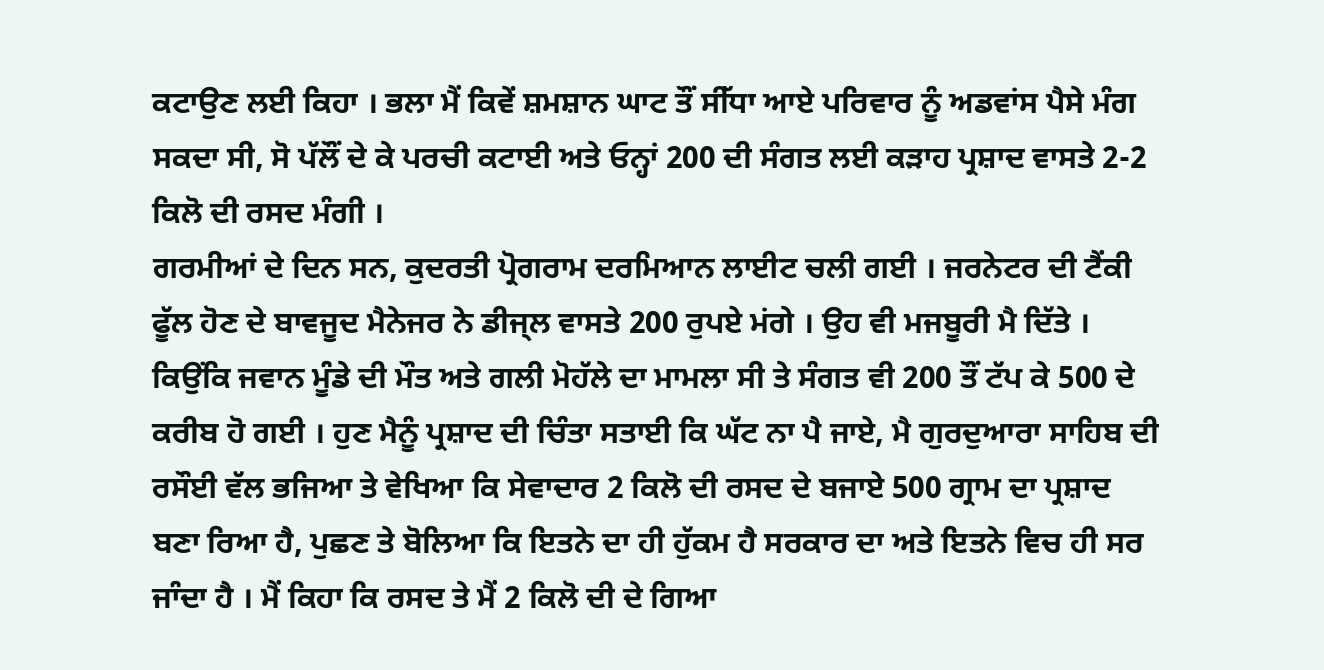ਕਟਾਉਣ ਲਈ ਕਿਹਾ । ਭਲਾ ਮੈਂ ਕਿਵੇਂ ਸ਼ਮਸ਼ਾਨ ਘਾਟ ਤੌਂ ਸੀੱਧਾ ਆਏ ਪਰਿਵਾਰ ਨੂੰ ਅਡਵਾਂਸ ਪੈਸੇ ਮੰਗ ਸਕਦਾ ਸੀ, ਸੋ ਪੱਲੌਂ ਦੇ ਕੇ ਪਰਚੀ ਕਟਾਈ ਅਤੇ ਓਨ੍ਹਾਂ 200 ਦੀ ਸੰਗਤ ਲਈ ਕੜਾਹ ਪ੍ਰਸ਼ਾਦ ਵਾਸਤੇ 2-2 ਕਿਲੋ ਦੀ ਰਸਦ ਮੰਗੀ ।
ਗਰਮੀਆਂ ਦੇ ਦਿਨ ਸਨ, ਕੁਦਰਤੀ ਪ੍ਰੋਗਰਾਮ ਦਰਮਿਆਨ ਲਾਈਟ ਚਲੀ ਗਈ । ਜਰਨੇਟਰ ਦੀ ਟੈਂਕੀ ਫੂੱਲ ਹੋਣ ਦੇ ਬਾਵਜੂਦ ਮੈਨੇਜਰ ਨੇ ਡੀਜ੍ਲ ਵਾਸਤੇ 200 ਰੁਪਏ ਮਂਗੇ । ਉਹ ਵੀ ਮਜਬੂਰੀ ਮੈ ਦਿੱਤੇ ।
ਕਿਉਂਕਿ ਜਵਾਨ ਮੂੰਡੇ ਦੀ ਮੌਤ ਅਤੇ ਗਲੀ ਮੋਹੱਲੇ ਦਾ ਮਾਮਲਾ ਸੀ ਤੇ ਸੰਗਤ ਵੀ 200 ਤੌਂ ਟੱਪ ਕੇ 500 ਦੇ ਕਰੀਬ ਹੋ ਗਈ । ਹੁਣ ਮੈਨੂੰ ਪ੍ਰਸ਼ਾਦ ਦੀ ਚਿੰਤਾ ਸਤਾਈ ਕਿ ਘੱਟ ਨਾ ਪੈ ਜਾਏ, ਮੈ ਗੁਰਦੁਆਰਾ ਸਾਹਿਬ ਦੀ ਰਸੌਈ ਵੱਲ ਭਜਿਆ ਤੇ ਵੇਖਿਆ ਕਿ ਸੇਵਾਦਾਰ 2 ਕਿਲੋ ਦੀ ਰਸਦ ਦੇ ਬਜਾਏ 500 ਗ੍ਰਾਮ ਦਾ ਪ੍ਰਸ਼ਾਦ ਬਣਾ ਰਿਆ ਹੈ, ਪੁਛਣ ਤੇ ਬੋਲਿਆ ਕਿ ਇਤਨੇ ਦਾ ਹੀ ਹੁੱਕਮ ਹੈ ਸਰਕਾਰ ਦਾ ਅਤੇ ਇਤਨੇ ਵਿਚ ਹੀ ਸਰ ਜਾੰਦਾ ਹੈ । ਮੈਂ ਕਿਹਾ ਕਿ ਰਸਦ ਤੇ ਮੈਂ 2 ਕਿਲੋ ਦੀ ਦੇ ਗਿਆ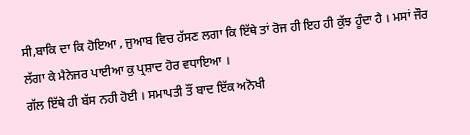ਸੀ,ਬਾਕਿ ਦਾ ਕਿ ਹੋਇਆ , ਜੁਆਬ ਵਿਚ ਹੱਸਣ ਲਗਾ ਕਿ ਇੱਥੇ ਤਾਂ ਰੋਜ ਹੀ ਇਹ ਹੀ ਕੁੱਝ ਹੂੰਦਾ ਹੈ । ਮਸਾਂ ਜੌਰ ਲੱਗਾ ਕੇ ਮੈਨੇਜਰ ਪਾਈਆ ਕੁ ਪ੍ਰਸ਼ਾਦ ਹੋਰ ਵਧਾਇਆ ।
ਗੱਲ ਇੱਥੇ ਹੀ ਬੱਸ ਨਹੀ ਹੋਈ । ਸਮਾਪਤੀ ਤੌਂ ਬਾਦ ਇੱਕ ਅਨੋਖੀ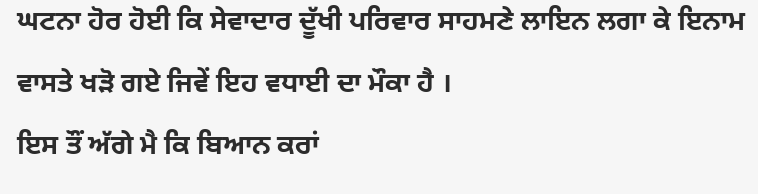ਘਟਨਾ ਹੋਰ ਹੋਈ ਕਿ ਸੇਵਾਦਾਰ ਦੂੱਖੀ ਪਰਿਵਾਰ ਸਾਹਮਣੇ ਲਾਇਨ ਲਗਾ ਕੇ ਇਨਾਮ ਵਾਸਤੇ ਖੜੋ ਗਏ ਜਿਵੇਂ ਇਹ ਵਧਾਈ ਦਾ ਮੌਕਾ ਹੈ ।
ਇਸ ਤੌਂ ਅੱਗੇ ਮੈ ਕਿ ਬਿਆਨ ਕਰਾਂ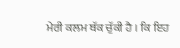ਮੇਰੀ ਕਲਮ ਥੱਕ ਚੁੱਕੀ ਹੈ । ਕਿ ਇਹ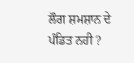ਲੌਗ ਸ਼ਮਸ਼ਾਨ ਦੇ ਪੰਡਿਤ ਨਹੀ ?